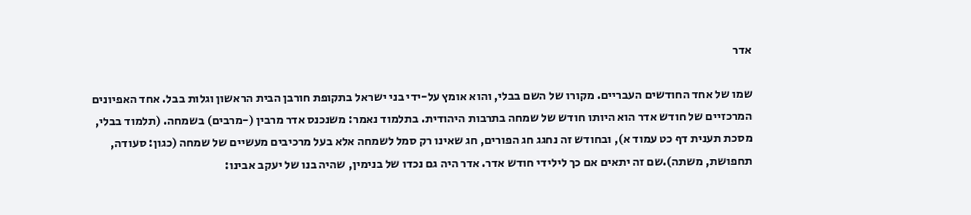אדר

שמו של אחד החודשים העבריים. מקורו של השם בבלי, והוא אומץ על-ידי בני ישראל בתקופת חורבן הבית הראשון וגלות בבל. אחד האפיונים המרכזיים של חודש אדר הוא היותו חודש של שמחה בתרבות היהודית. בתלמוד נאמר: משנכנס אדר מרבין (-מרבים) בשמחה. (תלמוד בבלי, מסכת תענית דף כט עמוד א), ובחודש זה נחגג חג הפורים, חג שאינו רק סמל לשמחה אלא בעל מרכיבים מעשיים של שמחה (כגון: סעודה, תחפושת, משתה).שם זה יתאים אם כך לילידי חודש אדר. אדר היה גם נכדו של בנימין, שהיה בנו של יעקב אבינו: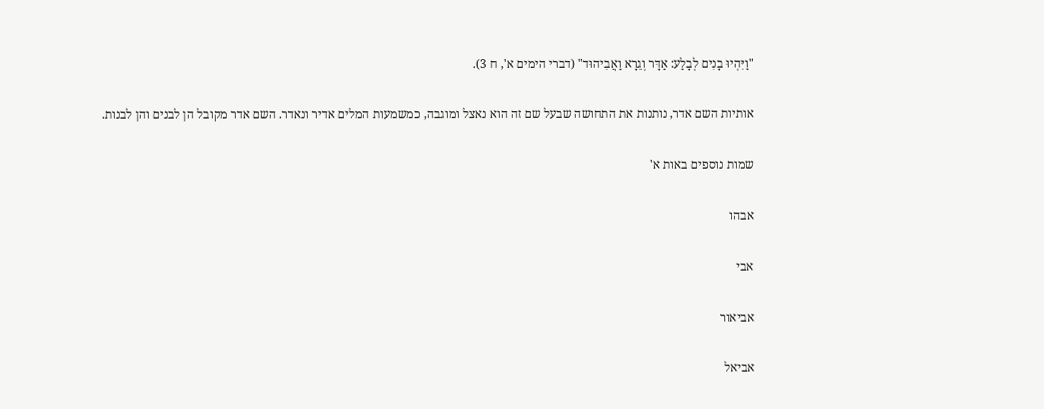"וַיִּהְיוּ בָנִים לְבָלַע: אַדָּר וְגֵרָא וַאֲבִיהוּד" (דברי הימים א', ח 3).

אותיות השם אדר, נותנות את התחושה שבעל שם זה הוא נאצל ומוגבה, כמשמעות המלים אדיר ונאדר. השם אדר מקובל הן לבנים והן לבנות.

שמות נוספים באות א'

אבהו

אבי

אביאור

אביאל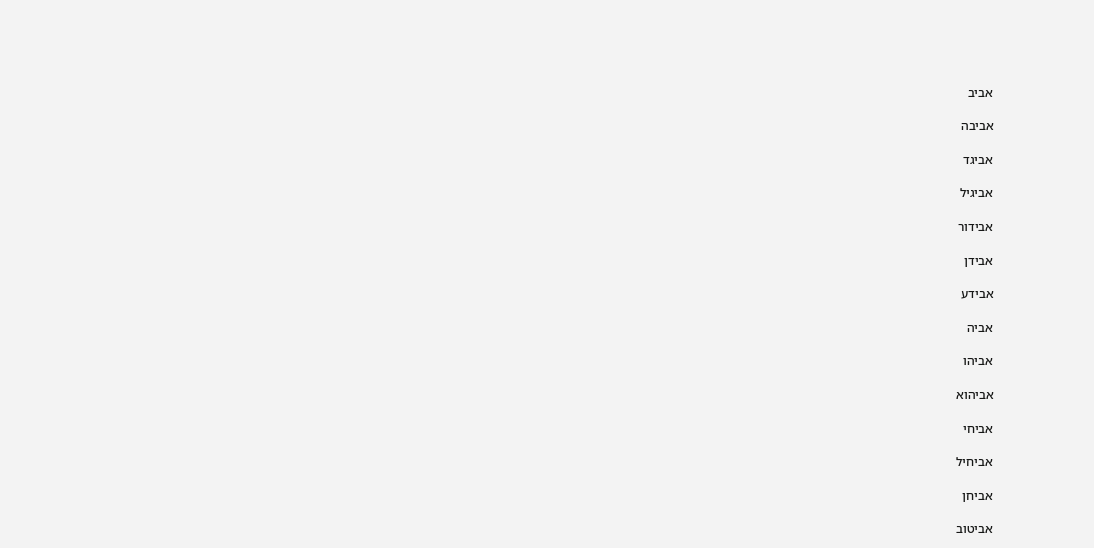אביב

אביבה

אביגד

אביגיל

אבידור

אבידן

אבידע

אביה

אביהו

אביהוא

אביחי

אביחיל

אביחן

אביטוב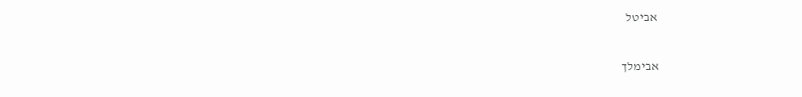אביטל

אבימלך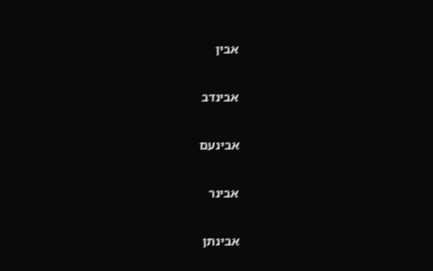אבין

אבינדב

אבינעם

אבינר

אבינתן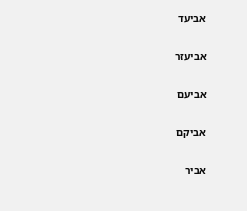אביעד

אביעזר

אביעם

אביקם

אביר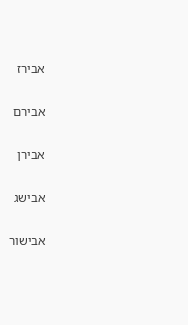אבירז

אבירם

אבירן

אבישג

אבישור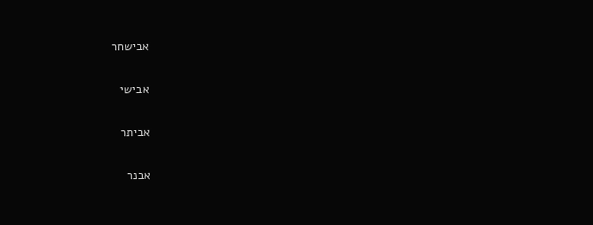אבישחר

אבישי

אביתר

אבנר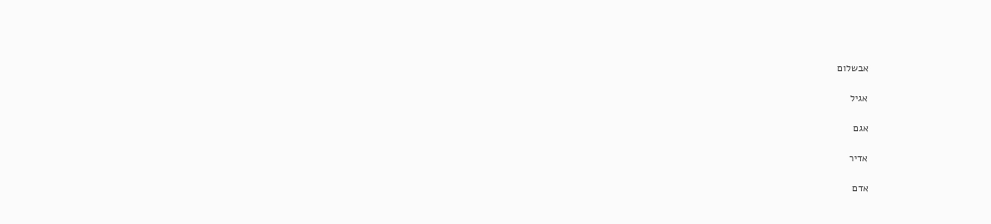אבשלום

אגיל

אגם

אדיר

אדם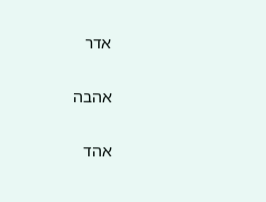אדר

אהבה

אהד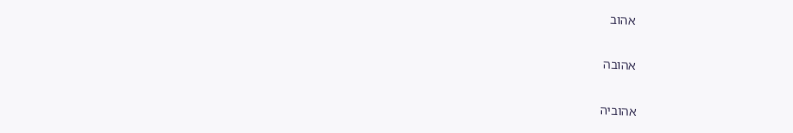אהוב

אהובה

אהוביה